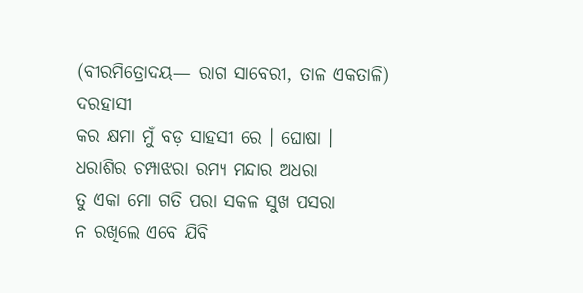(ବୀରମିତ୍ରୋଦୟ— ରାଗ ସାବେରୀ, ତାଳ ଏକତାଳି)
ଦରହାସୀ
କର କ୍ଷମା ମୁଁ ବଡ଼ ସାହସୀ ରେ । ଘୋଷା ।
ଧରାଶିର ଚମ୍ପାଝରା ରମ୍ୟ ମନ୍ଦାର ଅଧରା
ତୁ ଏକା ମୋ ଗତି ପରା ସକଳ ସୁଖ ପସରା
ନ ରଖିଲେ ଏବେ ଯିବି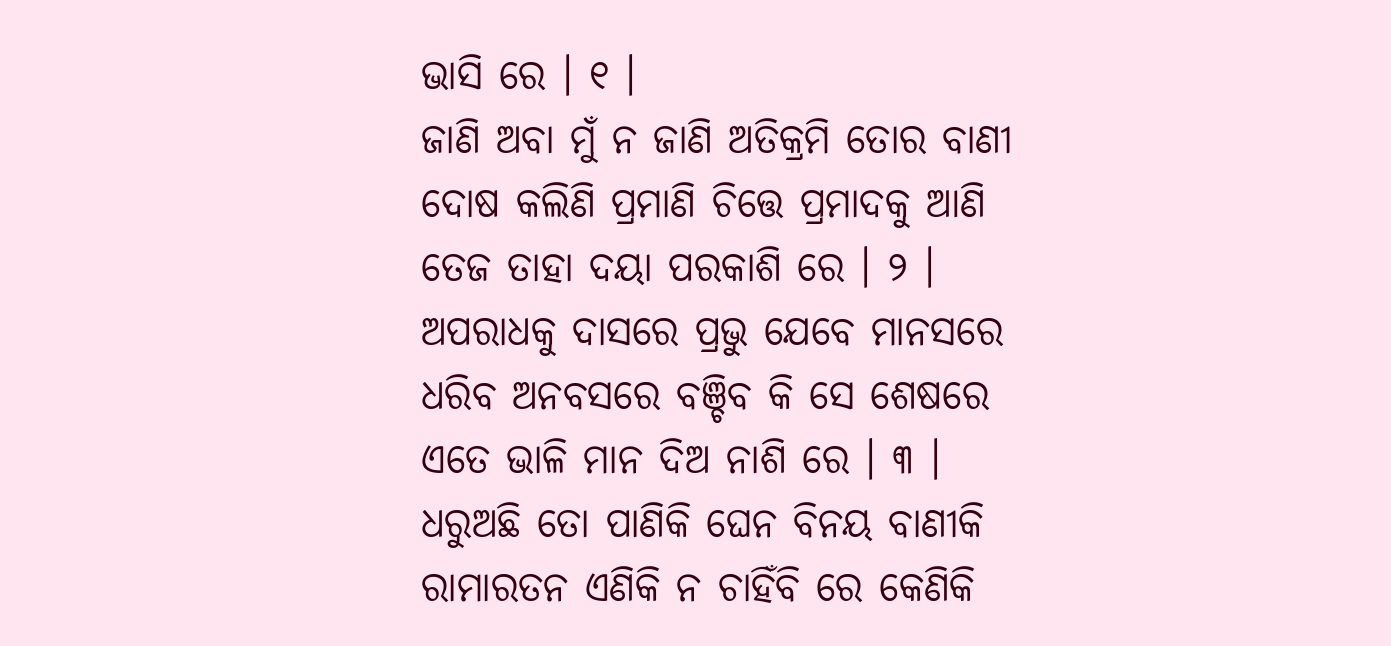ଭାସି ରେ । ୧ ।
ଜାଣି ଅବା ମୁଁ ନ ଜାଣି ଅତିକ୍ରମି ତୋର ବାଣୀ
ଦୋଷ କଲିଣି ପ୍ରମାଣି ଚିତ୍ତେ ପ୍ରମାଦକୁ ଆଣି
ତେଜ ତାହା ଦୟା ପରକାଶି ରେ । ୨ ।
ଅପରାଧକୁ ଦାସରେ ପ୍ରଭୁ ଯେବେ ମାନସରେ
ଧରିବ ଅନବସରେ ବଞ୍ଚିବ କି ସେ ଶେଷରେ
ଏତେ ଭାଳି ମାନ ଦିଅ ନାଶି ରେ । ୩ ।
ଧରୁଅଛି ତୋ ପାଣିକି ଘେନ ବିନୟ ବାଣୀକି
ରାମାରତନ ଏଣିକି ନ ଚାହିଁବି ରେ କେଣିକି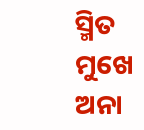ସ୍ମିତ ମୁଖେ ଅନା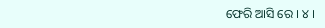ଫେରି ଆସି ରେ । ୪ ।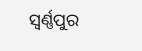ସ୍ୱର୍ଣ୍ଣପୁର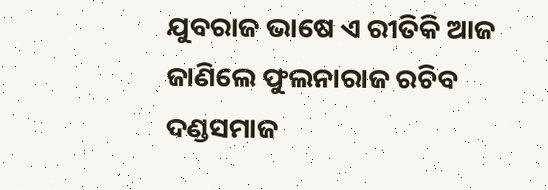ଯୁବରାଜ ଭାଷେ ଏ ରୀତିକି ଆଜ
ଜାଣିଲେ ଫୁଲନାରାଜ ରଚିବ ଦଣ୍ଡସମାଜ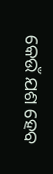କେଉଁ ଯଶ ହେବ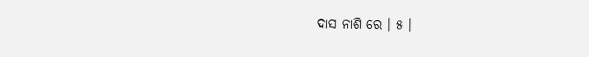ଦାସ ନାଶି ରେ । ୫ ।